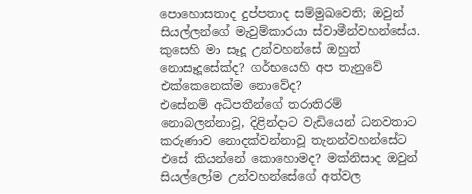පොහොසතාද දුප්පතාද සම්මුඛවෙති; ඔවුන් සියල්ලන්ගේ මැවුම්කාරයා ස්වාමීන්වහන්සේය.
කුසෙහි මා සෑදූ උන්වහන්සේ ඔහුත් නොසෑදූසේක්ද? ගර්භයෙහි අප තැනුවේ එක්කෙනෙක්ම නොවේද?
එසේනම් අධිපතීන්ගේ තරාතිරම් නොබලන්නාවූ, දිළින්දාට වැඩියෙන් ධනවතාට කරුණාව නොදක්වන්නාවූ තැනන්වහන්සේට එසේ කියන්නේ කොහොමද? මක්නිසාද ඔවුන් සියල්ලෝම උන්වහන්සේගේ අත්වල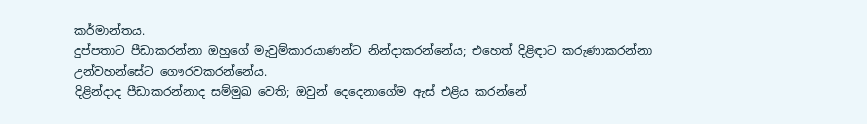කර්මාන්තය.
දුප්පතාට පීඩාකරන්නා ඔහුගේ මැවුම්කාරයාණන්ට නින්දාකරන්නේය; එහෙත් දිළිඳාට කරුණාකරන්නා උන්වහන්සේට ගෞරවකරන්නේය.
දිළින්දාද පීඩාකරන්නාද සම්මුඛ වෙති; ඔවුන් දෙදෙනාගේම ඇස් එළිය කරන්නේ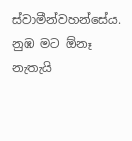ස්වාමීන්වහන්සේය.
නුඹ මට ඕනෑ නැතැයි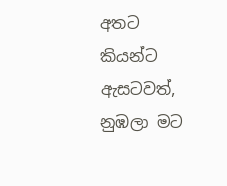අතට කියන්ට ඇසටවත්, නුඹලා මට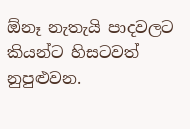ඕනෑ නැතැයි පාදවලට කියන්ට හිසටවත් නුපුළුවන.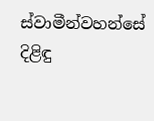ස්වාමීන්වහන්සේ දිළිඳු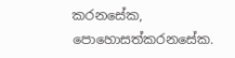කරනසේක, පොහොසත්කරනසේක.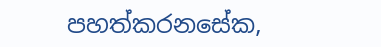පහත්කරනසේක,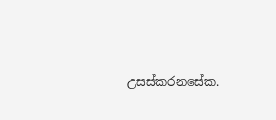උසස්කරනසේක.